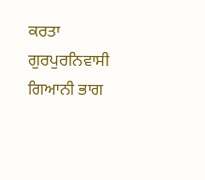ਕਰਤਾ ਗੁਰਪੁਰਨਿਵਾਸੀ ਗਿਆਨੀ ਭਾਗ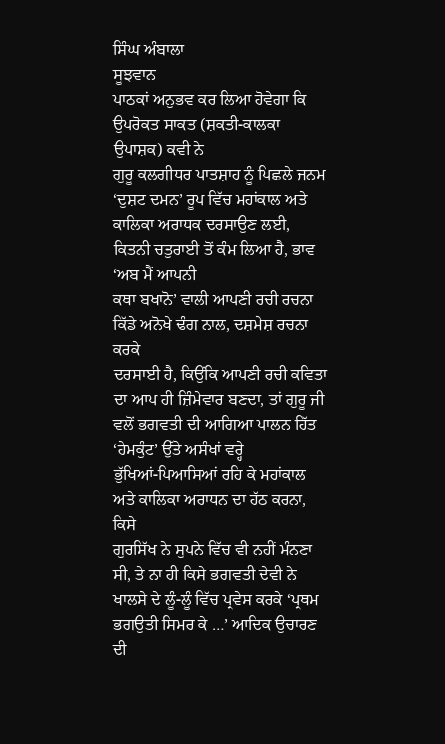ਸਿੰਘ ਅੰਬਾਲਾ
ਸੂਝਵਾਨ
ਪਾਠਕਾਂ ਅਨੁਭਵ ਕਰ ਲਿਆ ਹੋਵੇਗਾ ਕਿ ਉਪਰੋਕਤ ਸਾਕਤ (ਸ਼ਕਤੀ-ਕਾਲਕਾ ਉਪਾਸ਼ਕ) ਕਵੀ ਨੇ
ਗੁਰੂ ਕਲਗੀਧਰ ਪਾਤਸ਼ਾਹ ਨੂੰ ਪਿਛਲੇ ਜਨਮ ‘ਦੁਸ਼ਟ ਦਮਨ’ ਰੂਪ ਵਿੱਚ ਮਹਾਂਕਾਲ ਅਤੇ
ਕਾਲਿਕਾ ਅਰਾਧਕ ਦਰਸਾਉਣ ਲਈ, ਕਿਤਨੀ ਚਤੁਰਾਈ ਤੋਂ ਕੰਮ ਲਿਆ ਹੈ, ਭਾਵ ‘ਅਬ ਮੈਂ ਆਪਨੀ
ਕਥਾ ਬਖਾਨੋ’ ਵਾਲੀ ਆਪਣੀ ਰਚੀ ਰਚਨਾ ਕਿੱਡੇ ਅਨੋਖੇ ਢੰਗ ਨਾਲ, ਦਸ਼ਮੇਸ਼ ਰਚਨਾ ਕਰਕੇ
ਦਰਸਾਈ ਹੈ, ਕਿਉਂਕਿ ਆਪਣੀ ਰਚੀ ਕਵਿਤਾ ਦਾ ਆਪ ਹੀ ਜ਼ਿੰਮੇਵਾਰ ਬਣਦਾ, ਤਾਂ ਗੁਰੂ ਜੀ
ਵਲੋਂ ਭਗਵਤੀ ਦੀ ਆਗਿਆ ਪਾਲਨ ਹਿੱਤ ‘ਹੇਮਕੁੰਟ’ ਉੱਤੇ ਅਸੰਖਾਂ ਵਰ੍ਹੇ
ਭੁੱਖਿਆਂ-ਪਿਆਸਿਆਂ ਰਹਿ ਕੇ ਮਹਾਂਕਾਲ ਅਤੇ ਕਾਲਿਕਾ ਅਰਾਧਨ ਦਾ ਹੱਠ ਕਰਨਾ, ਕਿਸੇ
ਗੁਰਸਿੱਖ ਨੇ ਸੁਪਨੇ ਵਿੱਚ ਵੀ ਨਹੀਂ ਮੰਨਣਾ ਸੀ, ਤੇ ਨਾ ਹੀ ਕਿਸੇ ਭਗਵਤੀ ਦੇਵੀ ਨੇ
ਖਾਲਸੇ ਦੇ ਲੂੰ-ਲੂੰ ਵਿੱਚ ਪ੍ਰਵੇਸ ਕਰਕੇ ‘ਪ੍ਰਥਮ ਭਗਉਤੀ ਸਿਮਰ ਕੇ …’ ਆਦਿਕ ਉਚਾਰਣ
ਦੀ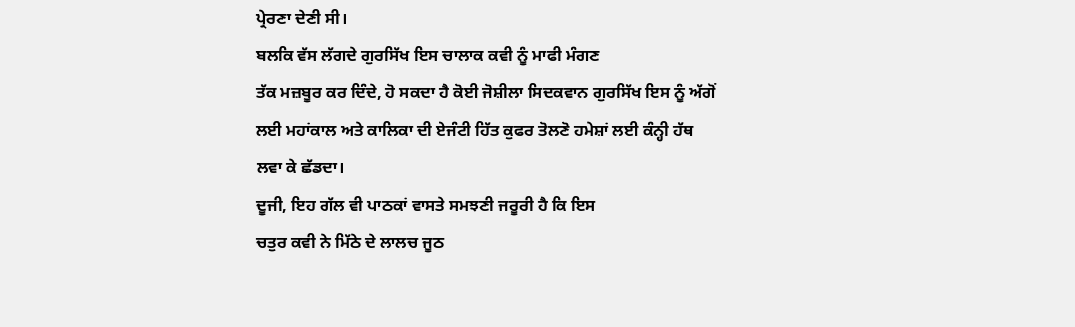ਪ੍ਰੇਰਣਾ ਦੇਣੀ ਸੀ।
ਬਲਕਿ ਵੱਸ ਲੱਗਦੇ ਗੁਰਸਿੱਖ ਇਸ ਚਾਲਾਕ ਕਵੀ ਨੂੰ ਮਾਫੀ ਮੰਗਣ
ਤੱਕ ਮਜ਼ਬੂਰ ਕਰ ਦਿੰਦੇ, ਹੋ ਸਕਦਾ ਹੈ ਕੋਈ ਜੋਸ਼ੀਲਾ ਸਿਦਕਵਾਨ ਗੁਰਸਿੱਖ ਇਸ ਨੂੰ ਅੱਗੋਂ
ਲਈ ਮਹਾਂਕਾਲ ਅਤੇ ਕਾਲਿਕਾ ਦੀ ਏਜੰਟੀ ਹਿੱਤ ਕੁਫਰ ਤੋਲਣੋ ਹਮੇਸ਼ਾਂ ਲਈ ਕੰਨ੍ਹੀ ਹੱਥ
ਲਵਾ ਕੇ ਛੱਡਦਾ।
ਦੂਜੀ, ਇਹ ਗੱਲ ਵੀ ਪਾਠਕਾਂ ਵਾਸਤੇ ਸਮਝਣੀ ਜਰੂਰੀ ਹੈ ਕਿ ਇਸ
ਚਤੁਰ ਕਵੀ ਨੇ ਮਿੱਠੇ ਦੇ ਲਾਲਚ ਜੂਠ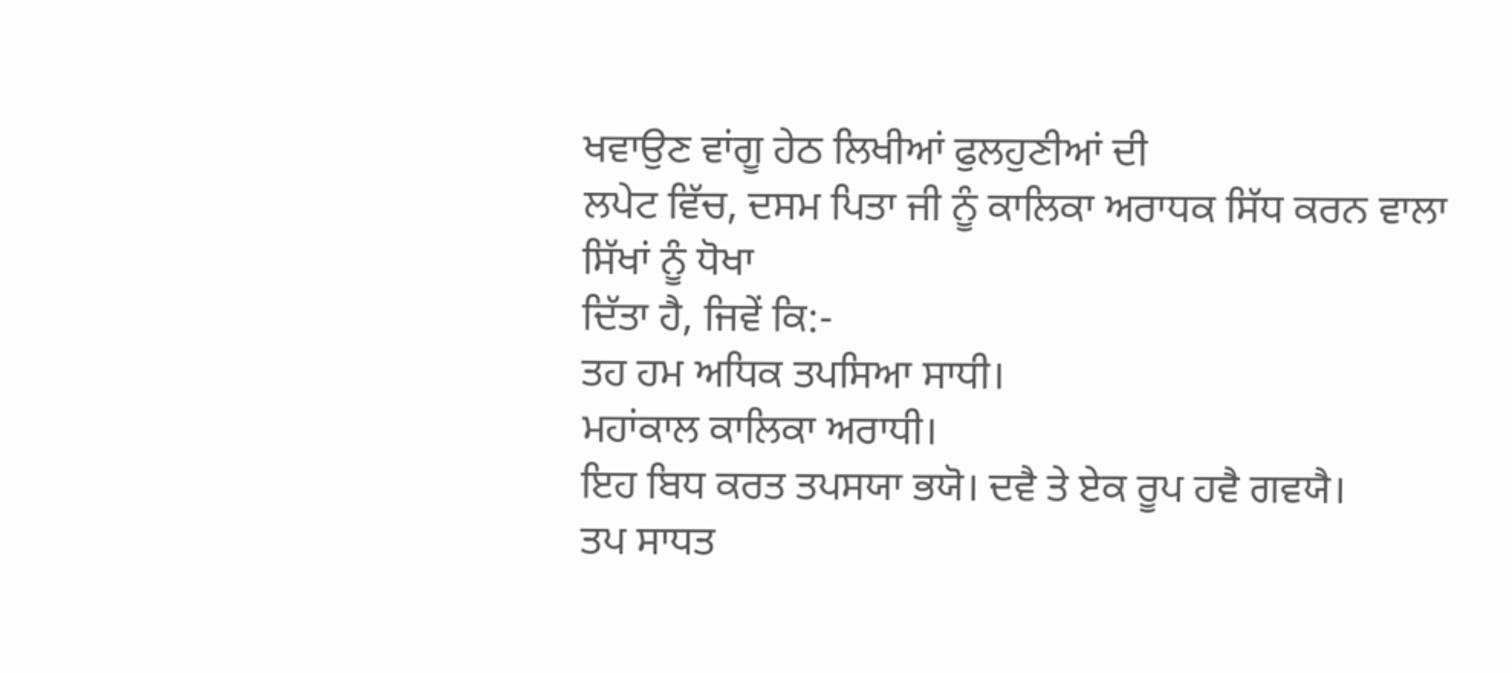ਖਵਾਉਣ ਵਾਂਗੂ ਹੇਠ ਲਿਖੀਆਂ ਫੁਲਹੁਣੀਆਂ ਦੀ
ਲਪੇਟ ਵਿੱਚ, ਦਸਮ ਪਿਤਾ ਜੀ ਨੂੰ ਕਾਲਿਕਾ ਅਰਾਧਕ ਸਿੱਧ ਕਰਨ ਵਾਲਾ ਸਿੱਖਾਂ ਨੂੰ ਧੋਖਾ
ਦਿੱਤਾ ਹੈ, ਜਿਵੇਂ ਕਿ:-
ਤਹ ਹਮ ਅਧਿਕ ਤਪਸਿਆ ਸਾਧੀ।
ਮਹਾਂਕਾਲ ਕਾਲਿਕਾ ਅਰਾਧੀ।
ਇਹ ਬਿਧ ਕਰਤ ਤਪਸਯਾ ਭਯੋ। ਦਵੈ ਤੇ ਏਕ ਰੂਪ ਹਵੈ ਗਵਯੈ।
ਤਪ ਸਾਧਤ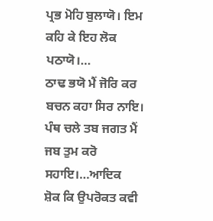ਪ੍ਰਭ ਮੋਹਿ ਬੁਲਾਯੋ। ਇਮ ਕਹਿ ਕੇ ਇਹ ਲੋਕ ਪਠਾਯੋ।…
ਠਾਢ ਭਯੋ ਮੈਂ ਜੋਰਿ ਕਰ ਬਚਨ ਕਹਾ ਸਿਰ ਨਾਇ।
ਪੰਥ ਚਲੇ ਤਬ ਜਗਤ ਮੈਂ ਜਬ ਤੁਮ ਕਰੋ ਸਹਾਇ।…ਆਦਿਕ
ਸ਼ੋਕ ਕਿ ਉਪਰੋਕਤ ਕਵੀ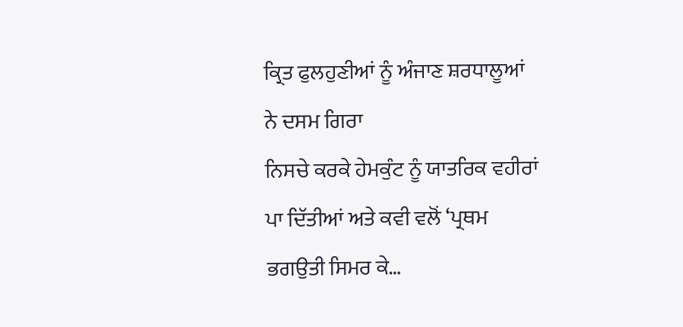ਕ੍ਰਿਤ ਫੁਲਹੁਣੀਆਂ ਨੂੰ ਅੰਜਾਣ ਸ਼ਰਧਾਲੂਆਂ ਨੇ ਦਸਮ ਗਿਰਾ
ਨਿਸਚੇ ਕਰਕੇ ਹੇਮਕੁੰਟ ਨੂੰ ਯਾਤਰਿਕ ਵਹੀਰਾਂ ਪਾ ਦਿੱਤੀਆਂ ਅਤੇ ਕਵੀ ਵਲੋਂ ‘ਪ੍ਰਥਮ
ਭਗਉਤੀ ਸਿਮਰ ਕੇ…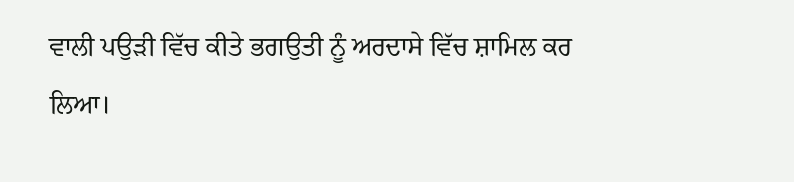ਵਾਲੀ ਪਉੜੀ ਵਿੱਚ ਕੀਤੇ ਭਗਉਤੀ ਨੂੰ ਅਰਦਾਸੇ ਵਿੱਚ ਸ਼ਾਮਿਲ ਕਰ
ਲਿਆ।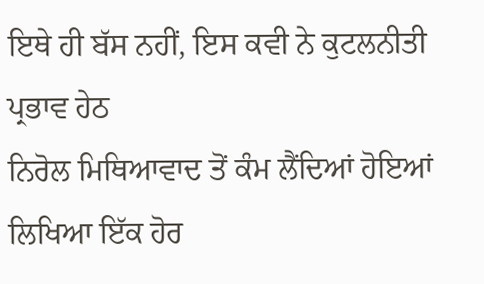ਇਥੇ ਹੀ ਬੱਸ ਨਹੀਂ, ਇਸ ਕਵੀ ਨੇ ਕੁਟਲਨੀਤੀ ਪ੍ਰਭਾਵ ਹੇਠ
ਨਿਰੋਲ ਮਿਥਿਆਵਾਦ ਤੋਂ ਕੰਮ ਲੈਂਦਿਆਂ ਹੋਇਆਂ ਲਿਖਿਆ ਇੱਕ ਹੋਰ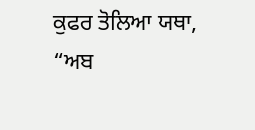ਕੁਫਰ ਤੋਲਿਆ ਯਥਾ,
“ਅਬ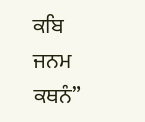ਕਬਿ ਜਨਮ ਕਥਨੰ”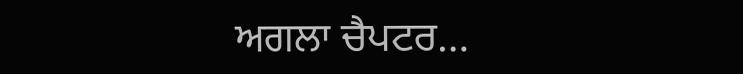ਅਗਲਾ ਚੈਪਟਰ…